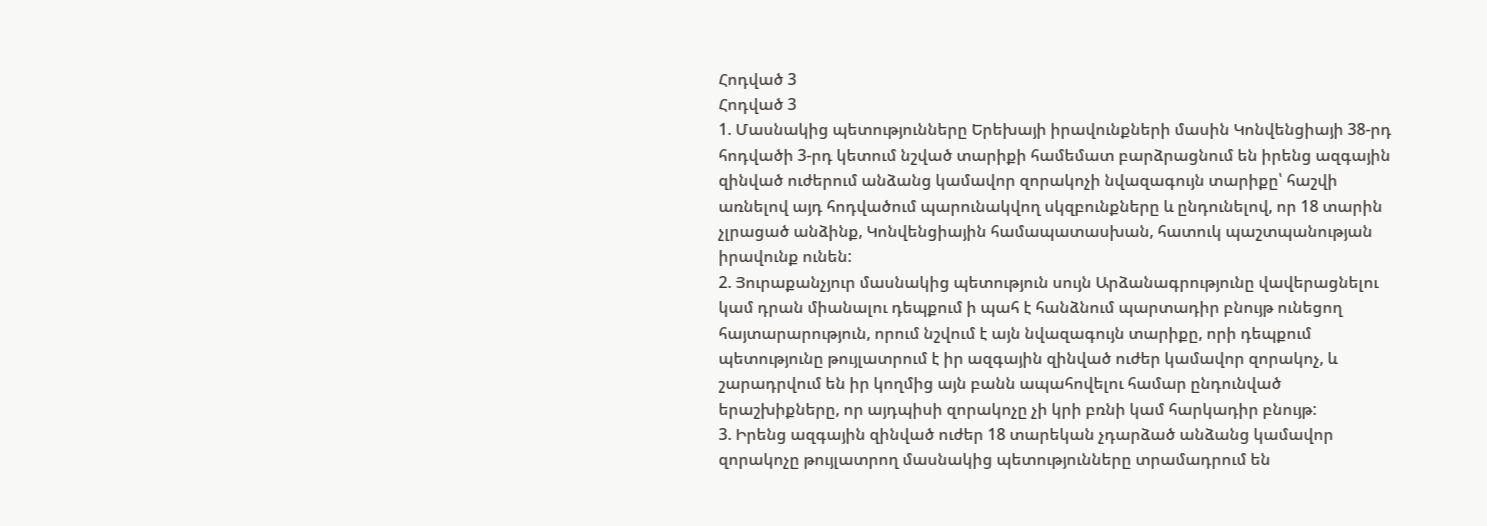Հոդված 3
Հոդված 3
1. Մասնակից պետությունները Երեխայի իրավունքների մասին Կոնվենցիայի 38-րդ հոդվածի 3-րդ կետում նշված տարիքի համեմատ բարձրացնում են իրենց ազգային զինված ուժերում անձանց կամավոր զորակոչի նվազագույն տարիքը՝ հաշվի առնելով այդ հոդվածում պարունակվող սկզբունքները և ընդունելով, որ 18 տարին չլրացած անձինք, Կոնվենցիային համապատասխան, հատուկ պաշտպանության իրավունք ունեն:
2. Յուրաքանչյուր մասնակից պետություն սույն Արձանագրությունը վավերացնելու կամ դրան միանալու դեպքում ի պահ է հանձնում պարտադիր բնույթ ունեցող հայտարարություն, որում նշվում է այն նվազագույն տարիքը, որի դեպքում պետությունը թույլատրում է իր ազգային զինված ուժեր կամավոր զորակոչ, և շարադրվում են իր կողմից այն բանն ապահովելու համար ընդունված երաշխիքները, որ այդպիսի զորակոչը չի կրի բռնի կամ հարկադիր բնույթ:
3. Իրենց ազգային զինված ուժեր 18 տարեկան չդարձած անձանց կամավոր զորակոչը թույլատրող մասնակից պետությունները տրամադրում են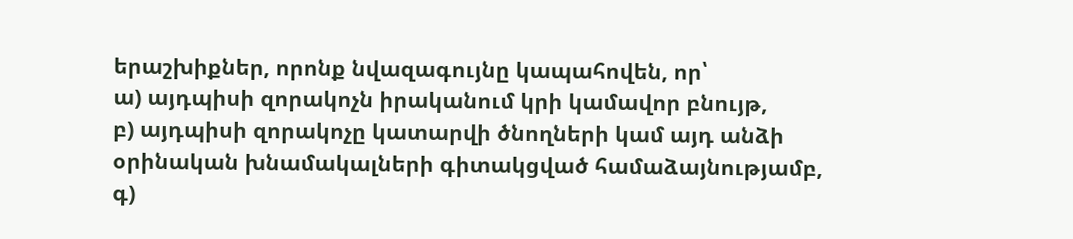երաշխիքներ, որոնք նվազագույնը կապահովեն, որ՝
ա) այդպիսի զորակոչն իրականում կրի կամավոր բնույթ,
բ) այդպիսի զորակոչը կատարվի ծնողների կամ այդ անձի օրինական խնամակալների գիտակցված համաձայնությամբ,
գ)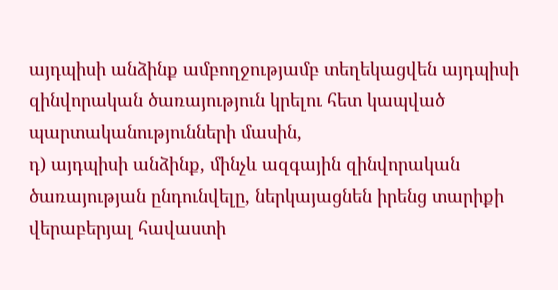այդպիսի անձինք ամբողջությամբ տեղեկացվեն այդպիսի զինվորական ծառայություն կրելու հետ կապված պարտականությունների մասին,
դ) այդպիսի անձինք, մինչև ազգային զինվորական ծառայության ընդունվելը, ներկայացնեն իրենց տարիքի վերաբերյալ հավաստի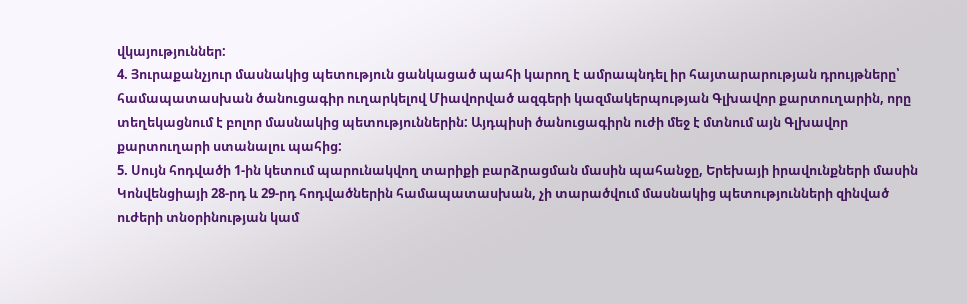վկայություններ:
4. Յուրաքանչյուր մասնակից պետություն ցանկացած պահի կարող է ամրապնդել իր հայտարարության դրույթները՝ համապատասխան ծանուցագիր ուղարկելով Միավորված ազգերի կազմակերպության Գլխավոր քարտուղարին, որը տեղեկացնում է բոլոր մասնակից պետություններին: Այդպիսի ծանուցագիրն ուժի մեջ է մտնում այն Գլխավոր քարտուղարի ստանալու պահից:
5. Սույն հոդվածի 1-ին կետում պարունակվող տարիքի բարձրացման մասին պահանջը, Երեխայի իրավունքների մասին Կոնվենցիայի 28-րդ և 29-րդ հոդվածներին համապատասխան, չի տարածվում մասնակից պետությունների զինված ուժերի տնօրինության կամ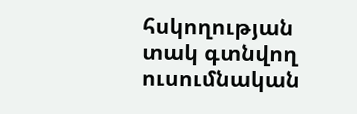հսկողության տակ գտնվող ուսումնական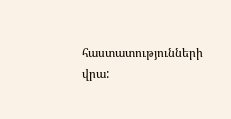հաստատությունների վրա: